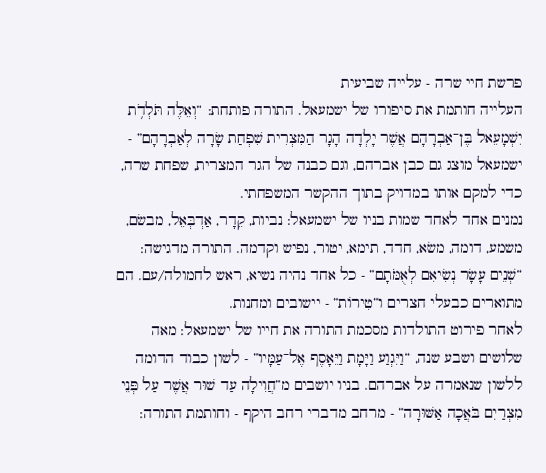פרשת חיי שרה - עלייה שביעית
העלייה חותמת את סיפורו של ישמעאל. התורה פותחת: “וְאֵלֶּה תֹּלְדֹ֥ת יִשְׁמָעֵאל בֶּן־אַבְרָהָם אֲשֶׁר יָלְדָה הָגָר הַמִּצְרִית שִׁפְחַת שָׂרָה לְאַבְרָהָם” - ישמעאל מוצג גם כבן אברהם, וגם כבנה של הגר המצרית, שפחת שרה, כדי למקם אותו במדויק בתוך ההקשר המשפחתי.
נמנים אחד לאחד שמות בניו של ישמעאל: נביות, קֵדָר, אַדְבְּאֵל, מבשׂם, משמע, דומה, משׂא, חדד, תימא, יטור, נפיש וקדמה. התורה מדגישה: “שְׁנֵים עָשָׂר נְשִׂיאִם לְאֻמֹּתָם” - כל אחד נהיה נשיא, ראש לחמולה/עם. הם מתוארים כבעלי חצרים ו”טִירוֹת” - יישובים ומחנות.
לאחר פירוט התולדות מסכמת התורה את חייו של ישמעאל: מאה שלושים ושבע שנה, “וַיִּגְוַע וַיָּמָת וַיֵּאָסֶף אֶל־עַמָּיו” - לשון כבוד הדומה ללשון שנאמרה על אברהם. בניו יושבים מ”חֲוִילָה עַד שׁוּר אֲשֶׁר עַל פְּנֵי מִצְרַיִם בֹּאֲכָה אַשּׁוּרָה” - מרחב מדברי רחב היקף - וחותמת התורה: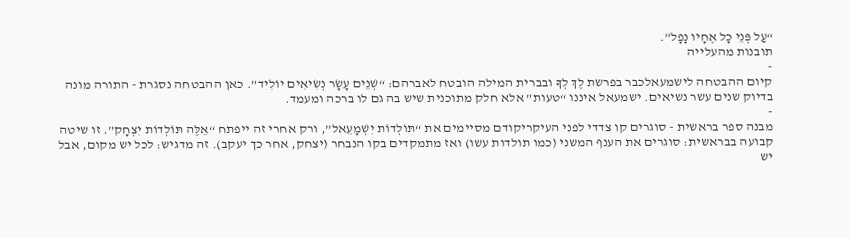“עַל פְּנֵי כָל אֶחָיו נָפָל”.
תובנות מהעלייה
-
קיום ההבטחה לישמעאלכבר בפרשת לֶךְ לְךָ ובברית המילה הובטח לאברהם: “שְׁנֵים עָשָׂר נְשִׂיאִים יוֹלִיד”. כאן ההבטחה נסגרת - התורה מונה בדיוק שנים עשר נשיאים. ישמעאל איננו “טעות” אלא חלק מתוכנית שיש בה גם לו ברכה ומעמד.
-
מבנה ספר בראשית - סוגרים קו צדדי לפני העיקריקודם מסיימים את “תּוֹלְדוֹת יִשְׁמָעֵאל”, ורק אחרי זה ייפתח “אֵלֶּה תּוֹלְדוֹת יִצְחָק”. זו שיטה קבועה בבראשית: סוגרים את הענף המשני (כמו תולדות עשו) ואז מתמקדים בקו הנבחר (יצחק, אחר כך יעקב). זה מדגיש: לכל יש מקום, אבל יש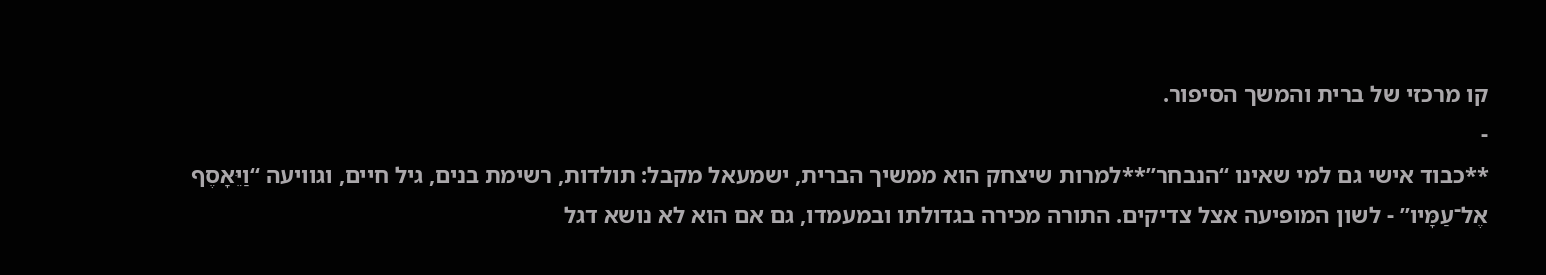קו מרכזי של ברית והמשך הסיפור.
-
**כבוד אישי גם למי שאינו “הנבחר”**למרות שיצחק הוא ממשיך הברית, ישמעאל מקבל: תולדות, רשימת בנים, גיל חיים, וגוויעה “וַיֵּאָסֶף אֶל־עַמָּיו” - לשון המופיעה אצל צדיקים. התורה מכירה בגדולתו ובמעמדו, גם אם הוא לא נושא דגל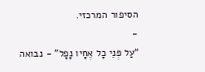הסיפור המרכזי.
-
“עַל פְּנֵי כָל אֶחָיו נָפָל” - נבואה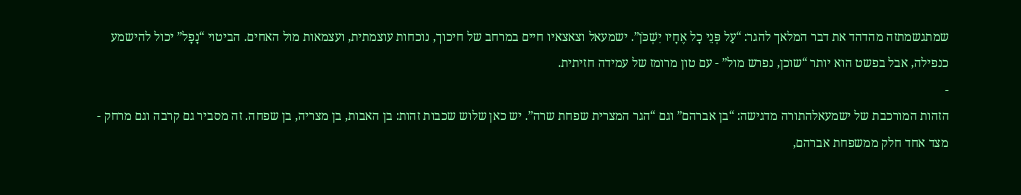שמתגשמתזה מהדהד את דבר המלאך להגר: “עַל פְּנֵי כָל אֶחָיו יִשְׁכֹּן”. ישמעאל וצאצאיו חיים במרחב של חיכוך, נוכחות עוצמתית, ועצמאות מול האחים. הביטוי “נָפָל” יכול להישמע כנפילה, אבל בפשט הוא יותר “שוכן, נפרש מול” - עם טון מרומז של עמידה חזיתית.
-
הזהות המורכבת של ישמעאלהתורה מדגישה: “בן אברהם” וגם “הגר המצרית שפחת שרה”. יש כאן שלוש שכבות זהות: בן האבות, בן מצריה, בן שפחה. זה מסביר גם קרבה וגם מרחק - מצד אחד חלק ממשפחת אברהם,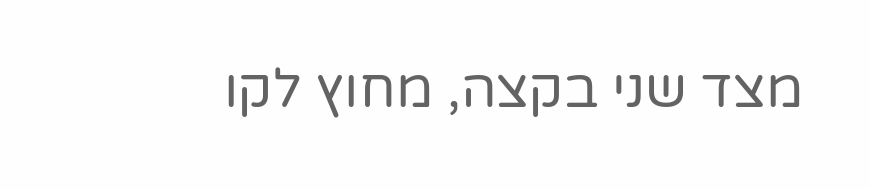מצד שני בקצה, מחוץ לקו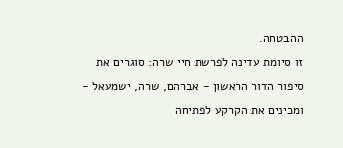ההבטחה.
זו סיומת עדינה לפרשת חיי שרה: סוגרים את סיפור הדור הראשון - אברהם, שרה, ישמעאל - ומכינים את הקרקע לפתיחה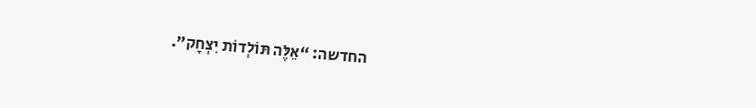החדשה: “אֵלֶּה תּוֹלְדוֹת יִצְחָק”.